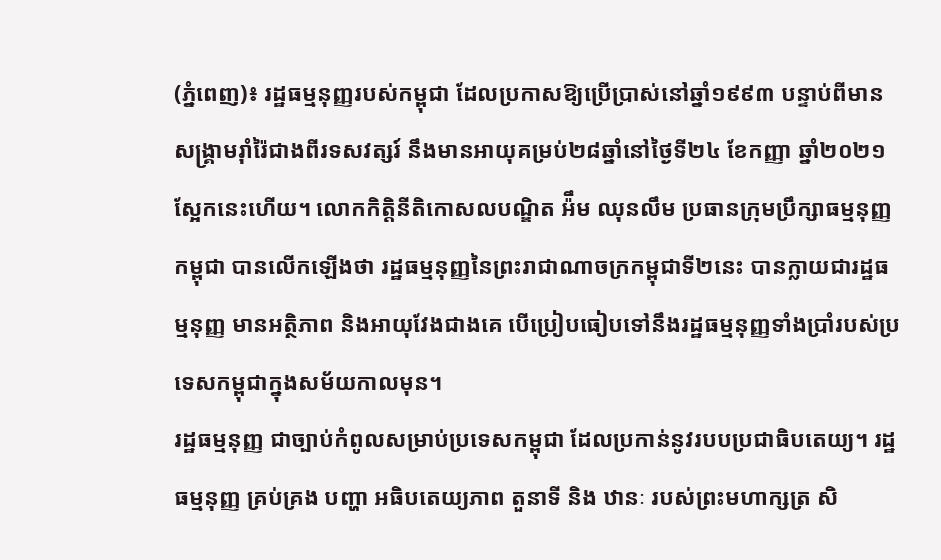(ភ្នំពេញ)៖ រដ្ឋធម្មនុញ្ញរបស់កម្ពុជា ដែលប្រកាសឱ្យប្រើប្រាស់នៅឆ្នាំ១៩៩៣ បន្ទាប់ពីមានសង្គ្រាមរ៉ាំរ៉ៃជាងពីរទសវត្សរ៍ នឹងមានអាយុគម្រប់២៨ឆ្នាំនៅថ្ងៃទី២៤ ខែកញ្ញា ឆ្នាំ២០២១ស្អែកនេះហើយ។ លោកកិត្តិនីតិកោសលបណ្ឌិត អ៉ឹម ឈុនលឹម ប្រធានក្រុមប្រឹក្សាធម្មនុញ្ញកម្ពុជា បានលើកឡើងថា រដ្ឋធម្មនុញ្ញនៃព្រះរាជាណាចក្រកម្ពុជាទី២នេះ បានក្លាយជារដ្ឋធម្មនុញ្ញ មានអត្ថិភាព និងអាយុវែងជាងគេ បើប្រៀបធៀបទៅនឹងរដ្ឋធម្មនុញ្ញទាំងប្រាំរបស់ប្រទេសកម្ពុជាក្នុងសម័យកាលមុន។
រដ្ឋធម្មនុញ្ញ ជាច្បាប់កំពូលសម្រាប់ប្រទេសកម្ពុជា ដែលប្រកាន់នូវរបបប្រជាធិបតេយ្យ។ រដ្ឋធម្មនុញ្ញ គ្រប់គ្រង បញ្ហា អធិបតេយ្យភាព តួនាទី និង ឋានៈ របស់ព្រះមហាក្សត្រ សិ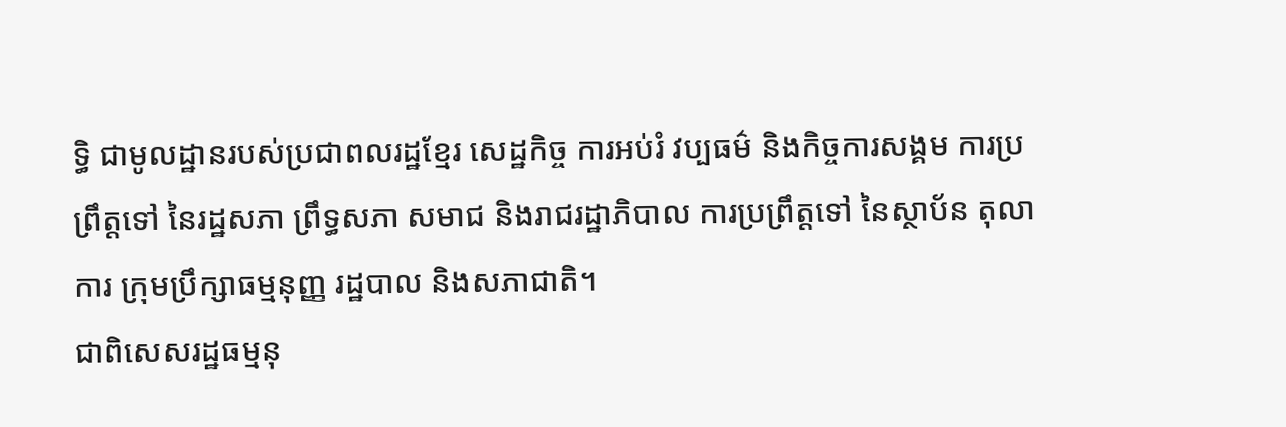ទ្ធិ ជាមូលដ្ឋានរបស់ប្រជាពលរដ្ឋខ្មែរ សេដ្ឋកិច្ច ការអប់រំ វប្បធម៌ និងកិច្ចការសង្គម ការប្រព្រឹត្តទៅ នៃរដ្ឋសភា ព្រឹទ្ធសភា សមាជ និងរាជរដ្ឋាភិបាល ការប្រព្រឹត្តទៅ នៃស្ថាប័ន តុលាការ ក្រុមប្រឹក្សាធម្មនុញ្ញ រដ្ឋបាល និងសភាជាតិ។
ជាពិសេសរដ្ឋធម្មនុ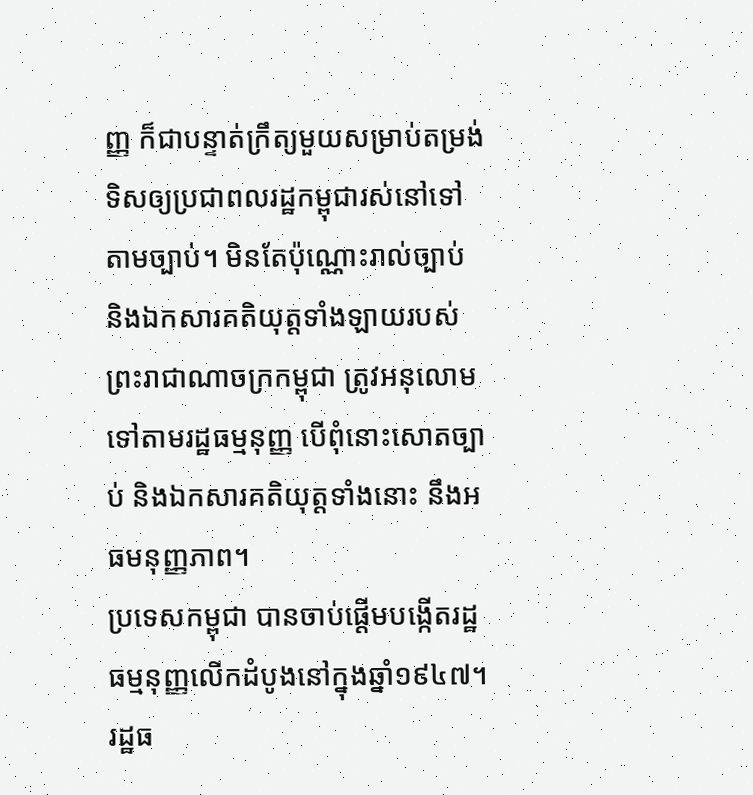ញ្ញ ក៏ជាបន្ទាត់ក្រឹត្យមួយសម្រាប់តម្រង់ទិសឲ្យប្រជាពលរដ្ឋកម្ពុជារស់នៅទៅតាមច្បាប់។ មិនតែប៉ុណ្ណោះរាល់ច្បាប់ និងឯកសារគតិយុត្តទាំងឡាយរបស់ព្រះរាជាណាចក្រកម្ពុជា ត្រូវអនុលោមទៅតាមរដ្ឋធម្មនុញ្ញ បើពុំនោះសោតច្បាប់ និងឯកសារគតិយុត្តទាំងនោះ នឹងអធមនុញ្ញភាព។
ប្រទេសកម្ពុជា បានចាប់ផ្តើមបង្កើតរដ្ឋធម្មនុញ្ញលើកដំបូងនៅក្នុងឆ្នាំ១៩៤៧។ រដ្ឋធ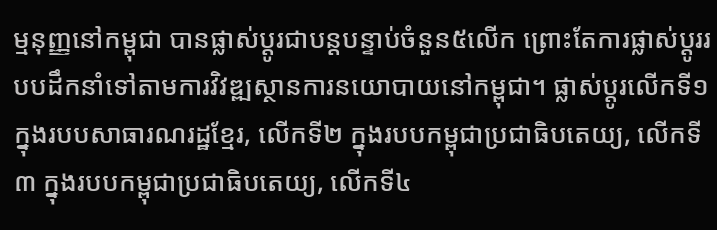ម្មនុញ្ញនៅកម្ពុជា បានផ្លាស់ប្តូរជាបន្តបន្ទាប់ចំនួន៥លើក ព្រោះតែការផ្លាស់ប្តូររបបដឹកនាំទៅតាមការវិវឌ្ឍស្ថានការនយោបាយនៅកម្ពុជា។ ផ្លាស់ប្តូរលើកទី១ ក្នុងរបបសាធារណរដ្ឋខ្មែរ, លើកទី២ ក្នុងរបបកម្ពុជាប្រជាធិបតេយ្យ, លើកទី៣ ក្នុងរបបកម្ពុជាប្រជាធិបតេយ្យ, លើកទី៤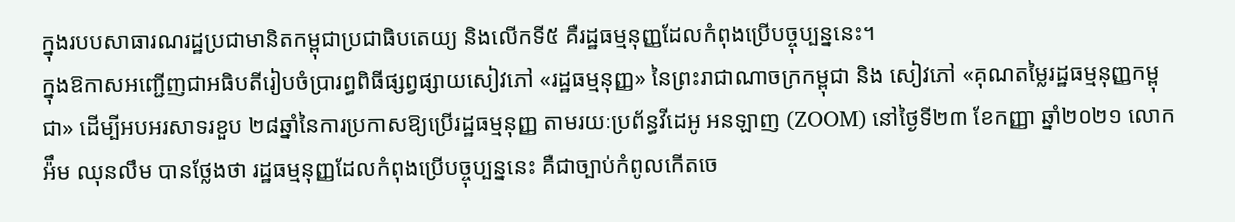ក្នុងរបបសាធារណរដ្ឋប្រជាមានិតកម្ពុជាប្រជាធិបតេយ្យ និងលើកទី៥ គឺរដ្ឋធម្មនុញ្ញដែលកំពុងប្រើបច្ចុប្បន្ននេះ។
ក្នុងឱកាសអញ្ជើញជាអធិបតីរៀបចំប្រារព្ធពិធីផ្សព្វផ្សាយសៀវភៅ «រដ្ឋធម្មនុញ្ញ» នៃព្រះរាជាណាចក្រកម្ពុជា និង សៀវភៅ «គុណតម្លៃរដ្ឋធម្មនុញ្ញកម្ពុជា» ដើម្បីអបអរសាទរខួប ២៨ឆ្នាំនៃការប្រកាសឱ្យប្រើរដ្ឋធម្មនុញ្ញ តាមរយៈប្រព័ន្ធវីដេអូ អនឡាញ (ZOOM) នៅថ្ងៃទី២៣ ខែកញ្ញា ឆ្នាំ២០២១ លោក អ៉ឹម ឈុនលឹម បានថ្លែងថា រដ្ឋធម្មនុញ្ញដែលកំពុងប្រើបច្ចុប្បន្ននេះ គឺជាច្បាប់កំពូលកើតចេ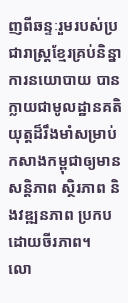ញពីឆន្ទៈរួមរបស់ប្រជារាស្ត្រខ្មែរគ្រប់និន្នាការនយោបាយ បានក្លាយជាមូលដ្ឋានគតិយុត្តដ៏រឹងមាំសម្រាប់កសាងកម្ពុជាឲ្យមានសន្តិភាព ស្ថិរភាព និងវឌ្ឍនភាព ប្រកបដោយចីរភាព។
លោ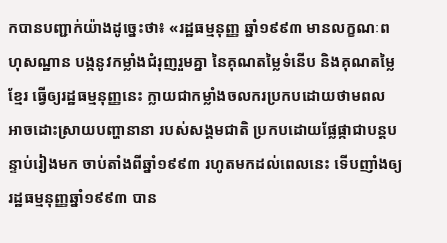កបានបញ្ជាក់យ៉ាងដូច្នេះថា៖ «រដ្ឋធម្មនុញ្ញ ឆ្នាំ១៩៩៣ មានលក្ខណៈពហុសណ្ឋាន បង្កនូវកម្លាំងជំរុញរួមគ្នា នៃគុណតម្លៃទំនើប និងគុណតម្លៃខ្មែរ ធ្វើឲ្យរដ្ឋធម្មនុញ្ញនេះ ក្លាយជាកម្លាំងចលករប្រកបដោយថាមពល អាចដោះស្រាយបញ្ហានានា របស់សង្គមជាតិ ប្រកបដោយផ្លែផ្កាជាបន្តបន្ទាប់រៀងមក ចាប់តាំងពីឆ្នាំ១៩៩៣ រហូតមកដល់ពេលនេះ ទើបញាំងឲ្យរដ្ឋធម្មនុញ្ញឆ្នាំ១៩៩៣ បាន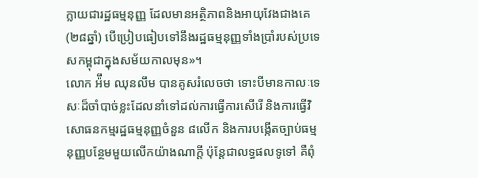ក្លាយជារដ្ឋធម្មនុញ្ញ ដែលមានអត្ថិភាពនិងអាយុវែងជាងគេ (២៨ឆ្នាំ) បើប្រៀបធៀបទៅនឹងរដ្ឋធម្មនុញ្ញទាំងប្រាំរបស់ប្រទេសកម្ពុជាក្នុងសម័យកាលមុន»។
លោក អ៉ឹម ឈុនលឹម បានគូសរំលេចថា ទោះបីមានកាលៈទេសៈដ៏ចាំបាច់ខ្លះដែលនាំទៅដល់ការធ្វើការសើរើ និងការធ្វើវិសោធនកម្មរដ្ឋធម្មនុញ្ញចំនួន ៨លើក និងការបង្កើតច្បាប់ធម្មនុញ្ញបន្ថែមមួយលើកយ៉ាងណាក្តី ប៉ុន្តែជាលទ្ធផលទូទៅ គឺពុំ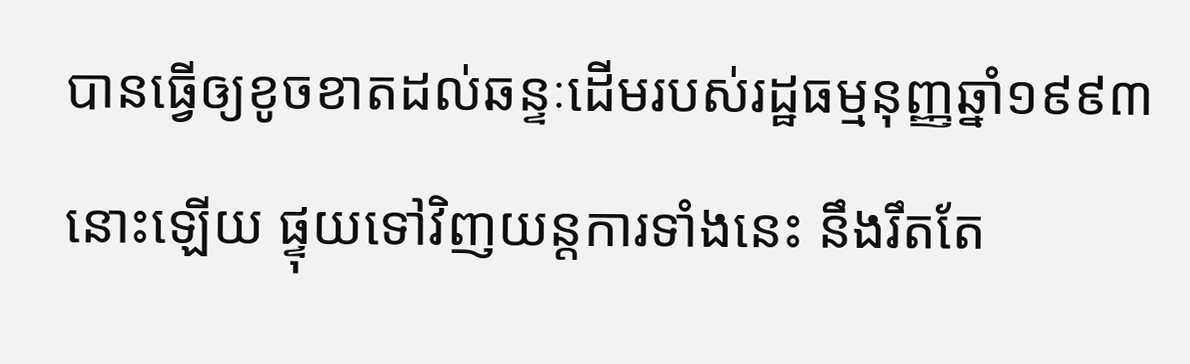បានធ្វើឲ្យខូចខាតដល់ឆន្ទៈដើមរបស់រដ្ឋធម្មនុញ្ញឆ្នាំ១៩៩៣ នោះឡើយ ផ្ទុយទៅវិញយន្តការទាំងនេះ នឹងរឹតតែ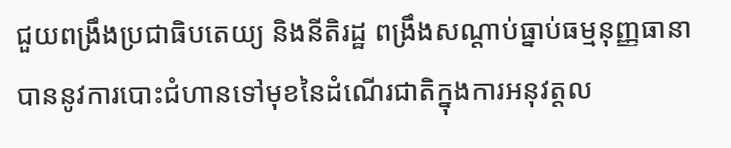ជួយពង្រឹងប្រជាធិបតេយ្យ និងនីតិរដ្ឋ ពង្រឹងសណ្តាប់ធ្នាប់ធម្មនុញ្ញធានាបាននូវការបោះជំហានទៅមុខនៃដំណើរជាតិក្នុងការអនុវត្តល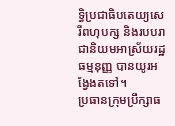ទ្ធិប្រជាធិបតេយ្យសេរីពហុបក្ស និងរបបរាជានិយមអាស្រ័យរដ្ឋធម្មនុញ្ញ បានយូរអង្វែងតទៅ។
ប្រធានក្រុមប្រឹក្សាធ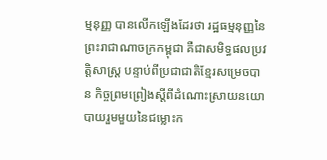ម្មនុញ្ញ បានលើកឡើងដែរថា រដ្ឋធម្មនុញ្ញនៃព្រះរាជាណាចក្រកម្ពុជា គឺជាសមិទ្ធផលប្រវត្តិសាស្ត្រ បន្ទាប់ពីប្រជាជាតិខ្មែរសម្រេចបាន កិច្ចព្រមព្រៀងស្ដីពីដំណោះស្រាយនយោបាយរួមមួយនៃជម្លោះក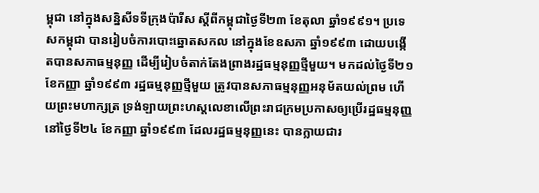ម្ពុជា នៅក្នុងសន្និសីទទីក្រុងប៉ារីស ស្តីពីកម្ពុជាថ្ងៃទី២៣ ខែតុលា ឆ្នាំ១៩៩១។ ប្រទេសកម្ពុជា បានរៀបចំការបោះឆ្នោតសកល នៅក្នុងខែឧសភា ឆ្នាំ១៩៩៣ ដោយបង្កើតបានសភាធម្មនុញ្ញ ដើម្បីរៀបចំតាក់តែងព្រាងរដ្ឋធម្មនុញ្ញថ្មីមួយ។ មកដល់ថ្ងៃទី២១ ខែកញ្ញា ឆ្នាំ១៩៩៣ រដ្ឋធម្មនុញ្ញថ្មីមួយ ត្រូវបានសភាធម្មនុញ្ញអនុម័តយល់ព្រម ហើយព្រះមហាក្សត្រ ទ្រង់ឡាយព្រះហស្តលេខាលើព្រះរាជក្រមប្រកាសឲ្យប្រើរដ្ឋធម្មនុញ្ញ នៅថ្ងៃទី២៤ ខែកញ្ញា ឆ្នាំ១៩៩៣ ដែលរដ្ឋធម្មនុញ្ញនេះ បានក្លាយជារ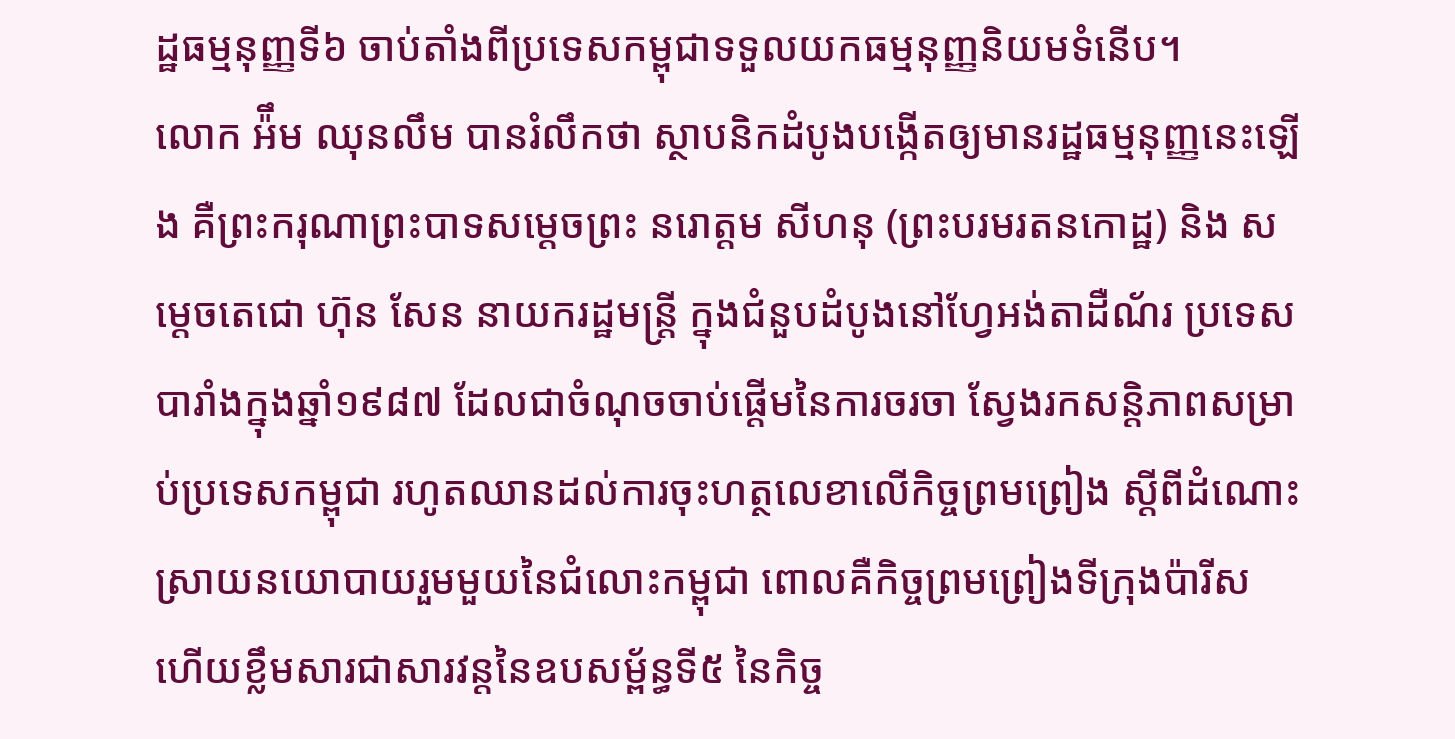ដ្ឋធម្មនុញ្ញទី៦ ចាប់តាំងពីប្រទេសកម្ពុជាទទួលយកធម្មនុញ្ញនិយមទំនើប។
លោក អ៉ឹម ឈុនលឹម បានរំលឹកថា ស្ថាបនិកដំបូងបង្កើតឲ្យមានរដ្ឋធម្មនុញ្ញនេះឡើង គឺព្រះករុណាព្រះបាទសម្តេចព្រះ នរោត្តម សីហនុ (ព្រះបរមរតនកោដ្ឋ) និង សម្តេចតេជោ ហ៊ុន សែន នាយករដ្ឋមន្ត្រី ក្នុងជំនួបដំបូងនៅហ្វែអង់តាដឺណ័រ ប្រទេសបារាំងក្នុងឆ្នាំ១៩៨៧ ដែលជាចំណុចចាប់ផ្តើមនៃការចរចា ស្វែងរកសន្តិភាពសម្រាប់ប្រទេសកម្ពុជា រហូតឈានដល់ការចុះហត្ថលេខាលើកិច្ចព្រមព្រៀង ស្ដីពីដំណោះស្រាយនយោបាយរួមមួយនៃជំលោះកម្ពុជា ពោលគឺកិច្ចព្រមព្រៀងទីក្រុងប៉ារីស ហើយខ្លឹមសារជាសារវន្តនៃឧបសម្ព័ន្ធទី៥ នៃកិច្ច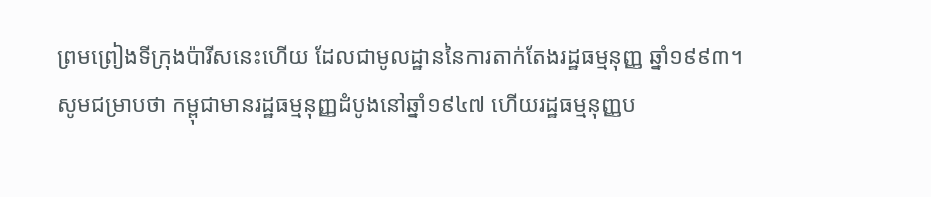ព្រមព្រៀងទីក្រុងប៉ារីសនេះហើយ ដែលជាមូលដ្ឋាននៃការតាក់តែងរដ្ឋធម្មនុញ្ញ ឆ្នាំ១៩៩៣។
សូមជម្រាបថា កម្ពុជាមានរដ្ឋធម្មនុញ្ញដំបូងនៅឆ្នាំ១៩៤៧ ហើយរដ្ឋធម្មនុញ្ញប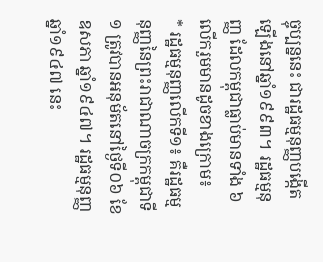ច្ចុប្បន្ននេះ ជារដ្ឋធម្មនុញ្ញបង្កើតឡើងនៅឆ្នាំ១៩៩៣។ រដ្ឋធម្មនុញ្ញ ដែលកម្ពុជាធ្លាប់មានទាំង ៦លើករួមមានដូចខាងក្រោម៖
* រដ្ឋធម្មនុញ្ញលើកទី១៖ គឺរដ្ឋធម្មនុញ្ញនៃព្រះរាជាណាចក្រកម្ពុជាទី១ ត្រូវបានអនុម័តនៅថ្ងៃទី០៦ ខែឧសភា ឆ្នាំ១៩៤៧។ រដ្ឋធម្មនុញ្ញឆ្នាំ១៩៤៧ នេះ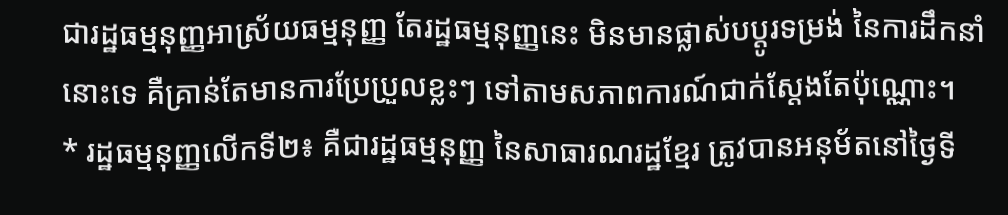ជារដ្ឋធម្មនុញ្ញអាស្រ័យធម្មនុញ្ញ តែរដ្ឋធម្មនុញ្ញនេះ មិនមានផ្លាស់បប្តូរទម្រង់ នៃការដឹកនាំនោះទេ គឺគ្រាន់តែមានការប្រែប្រួលខ្លះៗ ទៅតាមសភាពការណ៍ជាក់ស្តែងតែប៉ុណ្ណោះ។
* រដ្ឋធម្មនុញ្ញលើកទី២៖ គឺជារដ្ឋធម្មនុញ្ញ នៃសាធារណរដ្ឋខ្មែរ ត្រូវបានអនុម័តនៅថ្ងៃទី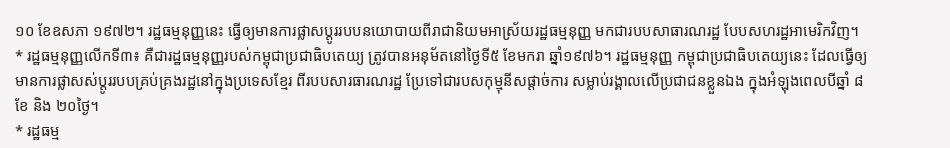១០ ខែឧសភា ១៩៧២។ រដ្ឋធម្មនុញ្ញនេះ ធ្វើឲ្យមានការផ្លាសប្តូររបបនយោបាយពីរាជានិយមអាស្រ័យរដ្ឋធម្មនុញ្ញ មកជារបបសាធារណរដ្ឋ បែបសហរដ្ឋអាមេរិកវិញ។
* រដ្ឋធម្មនុញ្ញលើកទី៣៖ គឺជារដ្ឋធម្មនុញ្ញរបស់កម្ពុជាប្រជាធិបតេយ្យ ត្រូវបានអនុម័តនៅថ្ងៃទី៥ ខែមករា ឆ្នាំ១៩៧៦។ រដ្ឋធម្មនុញ្ញ កម្ពុជាប្រជាធិបតេយ្យនេះ ដែលធ្វើឲ្យមានការផ្លាសស់ប្តូររបបគ្រប់គ្រងរដ្ឋនៅក្នុងប្រទេសខ្មែរ ពីរបបសារធារណរដ្ឋ ប្រែទៅជារបសកុម្មុនីសផ្តាច់ការ សម្លាប់រង្គាលលើប្រជាជនខ្លួនឯង ក្នុងអំឡុងពេលបីឆ្នាំ ៨ខែ និង ២០ថ្ងៃ។
* រដ្ឋធម្ម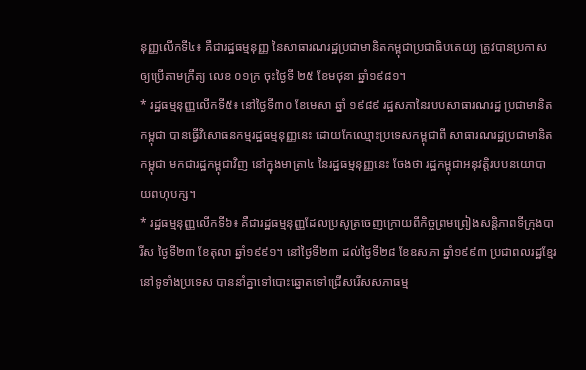នុញ្ញលើកទី៤៖ គឺជារដ្ឋធម្មនុញ្ញ នៃសាធារណរដ្ឋប្រជាមានិតកម្ពុជាប្រជាធិបតេយ្យ ត្រូវបានប្រកាសឲ្យប្រើតាមក្រឹត្យ លេខ ០១ក្រ ចុះថ្ងៃទី ២៥ ខែមថុនា ឆ្នាំ១៩៨១។
* រដ្ឋធម្មនុញ្ញលើកទី៥៖ នៅថ្ងៃទី៣០ ខែមេសា ឆ្នាំ ១៩៨៩ រដ្ឋសភានៃរបបសាធារណរដ្ឋ ប្រជាមានិតកម្ពុជា បានធ្វើវិសោធនកម្មរដ្ឋធម្មនុញ្ញនេះ ដោយកែឈ្មោះប្រទេសកម្ពុជាពី សាធារណរដ្ឋប្រជាមានិតកម្ពុជា មកជារដ្ឋកម្ពុជាវិញ នៅក្នុងមាត្រា៤ នៃរដ្ឋធម្មនុញ្ញនេះ ចែងថា រដ្ឋកម្ពុជាអនុវត្តិរបបនយោបាយពហុបក្ស។
* រដ្ឋធម្មនុញ្ញលើកទី៦៖ គឺជារដ្ឋធម្មនុញ្ញដែលប្រសូត្រចេញក្រោយពីកិច្ចព្រមព្រៀងសន្តិភាពទីក្រុងបារីស ថ្ងៃទី២៣ ខែតុលា ឆ្នាំ១៩៩១។ នៅថ្ងៃទី២៣ ដល់ថ្ងៃទី២៨ ខែឧសភា ឆ្នាំ១៩៩៣ ប្រជាពលរដ្ឋខ្មែរនៅទូទាំងប្រទេស បាននាំគ្នាទៅបោះឆ្នោតទៅជ្រើសរើសសភាធម្ម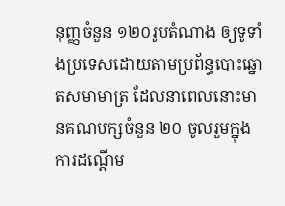នុញ្ញចំនួន ១២០រូបតំណាង ឲ្យទូទាំងប្រទេសដោយតាមប្រព័ន្ធបោះឆ្នោតសមាមាត្រ ដែលនាពេលនោះមានគណបក្សចំនួន ២០ ចូលរួមក្នុងការដណ្តើម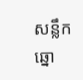សន្លឹកឆ្នោ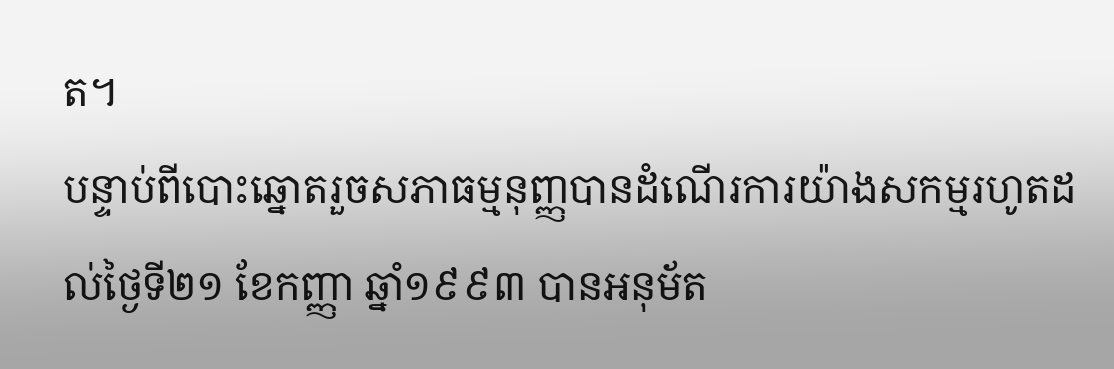ត។
បន្ទាប់ពីបោះឆ្នោតរួចសភាធម្មនុញ្ញបានដំណើរការយ៉ាងសកម្មរហូតដល់ថ្ងៃទី២១ ខែកញ្ញា ឆ្នាំ១៩៩៣ បានអនុម័ត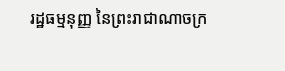រដ្ឋធម្មនុញ្ញ នៃព្រះរាជាណាចក្រ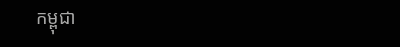កម្ពុជា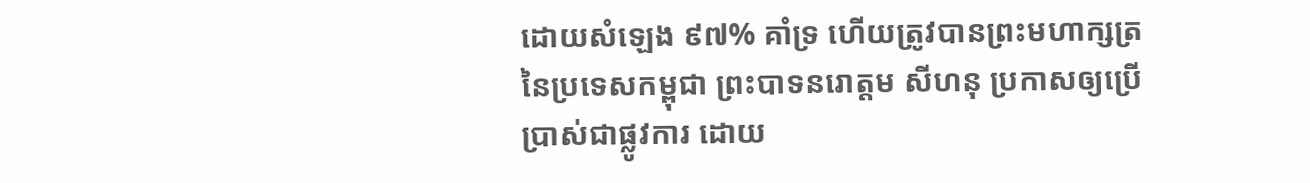ដោយសំឡេង ៩៧% គាំទ្រ ហើយត្រូវបានព្រះមហាក្សត្រនៃប្រទេសកម្ពុជា ព្រះបាទនរោត្តម សីហនុ ប្រកាសឲ្យប្រើប្រាស់ជាផ្លូវការ ដោយ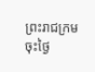ព្រះរាជក្រមចុះថ្ងៃ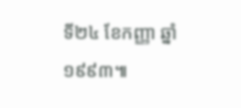ទី២៤ ខែកញ្ញា ឆ្នាំ១៩៩៣៕